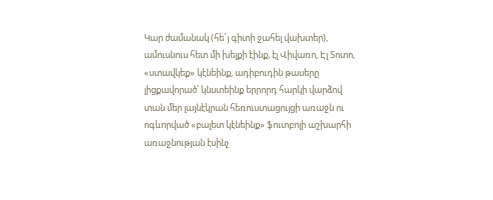Կար ժամանակ (հե՜յ գիտի ջահել վախտեր), ամուսնուս հետ մի խելքի էինք, էլ Վիվառո, Էլ Տոտո, «ստավկեք» կէնեինք, ադիբուդին թասերը լիցքավորած՝ կնստեինք երրորդ հարկի վարձով տան մեր լայնէկրան հեռուստացույցի առաջն ու ոգևորված «բալետ կէնեինք» ֆուտբոլի աշխարհի առաջնության էսինչ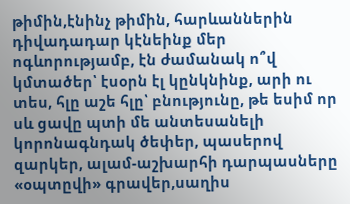թիմին,էնինչ թիմին, հարևաններին դիվադադար կէնեինք մեր ոգևորությամբ, էն ժամանակ ո՞վ կմտածեր՝ էսօրն էլ կընկնինք, արի ու տես, հլը աշե հլը՝ բնությունը, թե եսիմ որ սև ցավը պտի մե անտեսանելի կորոնագնդակ ծեփեր, պասերով զարկեր, ալամ-աշխարհի դարպասները «օպտըվի» գրավեր,սաղիս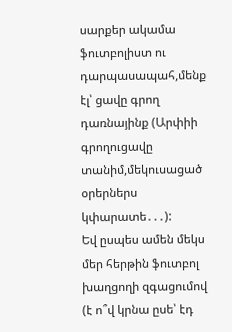սարքեր ակամա ֆուտբոլիստ ու դարպասապահ,մենք էլ՝ ցավը գրող դառնայինք (Արփիի գրողուցավը տանիմ,մեկուսացած օրերներս կփարատե․․․):
Եվ ըսպես ամեն մեկս մեր հերթին ֆուտբոլ խաղցողի զգացումով (է ո՞վ կրնա ըսե՝ էդ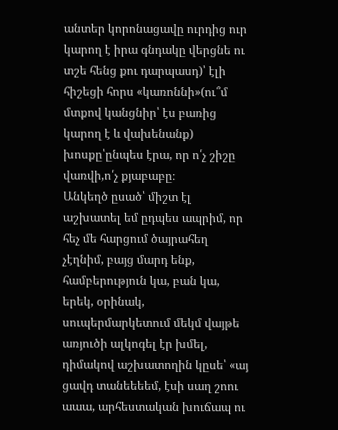անտեր կորոնացավը ուրդից ուր կարող է իրա գնդակը վերցնե ու տշե հենց քու դարպասդ)՝ էլի հիշեցի հորս «կառոննի»(ու՞մ մտքով կանցնիր՝ էս բառից կարող է և վախենանք) խոսքը՝ընպես էրա, որ ո՛չ շիշը վառվի,ո՛չ քյաբաբը։
Անկեղծ ըսած՝ միշտ էլ աշխատել եմ ըդպես ապրիմ, որ հեչ մե հարցում ծայրահեղ չէղնիմ, բայց մարդ ենք, համբերություն կա, բան կա, երեկ, օրինակ, սուպերմարկետում մեկմ վայթե առյուծի ալկոգել էր խմել, դիմակով աշխատողին կըսե՝ «այ ցավդ տանեեեեմ, էսի սաղ շոու աաա, արհեստական խուճապ ու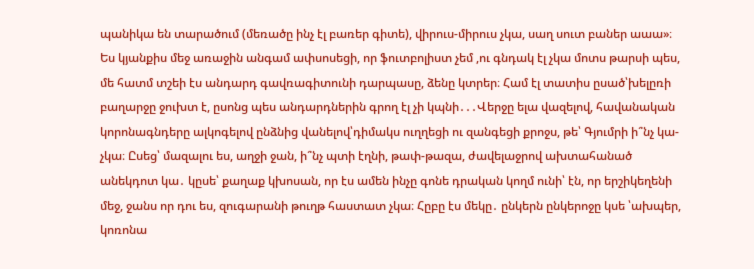պանիկա են տարածում (մեռածը ինչ էլ բառեր գիտե), վիրուս-միրուս չկա, սաղ սուտ բաներ աաա»։ Ես կյանքիս մեջ առաջին անգամ ափսոսեցի, որ ֆուտբոլիստ չեմ ,ու գնդակ էլ չկա մոտս թարսի պես, մե հատմ տշեի էս անդարդ գավռագիտունի դարպասը, ձենը կտրեր։ Համ էլ տատիս ըսած՝խելըռի բաղարջը ջուխտ է, ըսոնց պես անդարդներին գրող էլ չի կպնի․․․Վերջը ելա վազելով, հավանական կորոնագնդերը ալկոգելով ընձնից վանելով՝դիմակս ուղղեցի ու զանգեցի քրոջս, թե՝ Գյումրի ի՞նչ կա-չկա։ Ըսեց՝ մազալու ես, աղջի ջան, ի՞նչ պտի էղնի, թափ-թազա, ժավելաջրով ախտահանած անեկդոտ կա․ կըսե՝ քաղաք կխոսան, որ էս ամեն ինչը գոնե դրական կողմ ունի՝ էն, որ երշիկեղենի մեջ, ջանս որ դու ես, զուգարանի թուղթ հաստատ չկա։ Հըբը էս մեկը․ ընկերն ընկերոջը կսե ՝ախպեր, կոռոնա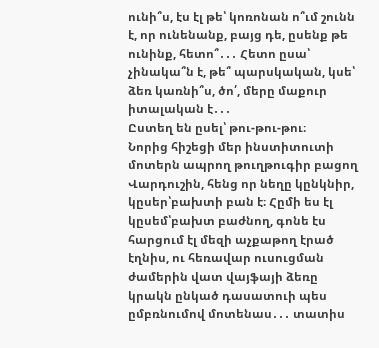ունի՞ս, էս էլ թե՝ կոռոնան ո՞ւմ շունն է, որ ունենանք, բայց դե, ըսենք թե ունինք, հետո՞․․․ Հետո ըսա՝ չինակա՞ն է, թե՞ պարսկական, կսե՝ ձեռ կառնի՞ս, ծո՛, մերը մաքուր իտալական է․․․
Ըստեղ են ըսել՝ թու-թու-թու։
Նորից հիշեցի մեր ինստիտուտի մոտերն ապրող թուղթուգիր բացող Վարդուշին, հենց որ նեղը կընկնիր, կըսեր՝բախտի բան է։ Հըմի ես էլ կըսեմ՝բախտ բաժնող, գոնե էս հարցում էլ մեզի աչքաթող էրած էղնիս, ու հեռավար ուսուցման ժամերին վատ վայֆայի ձեռը կրակն ընկած դասատուի պես ըմբռնումով մոտենաս․․․ տատիս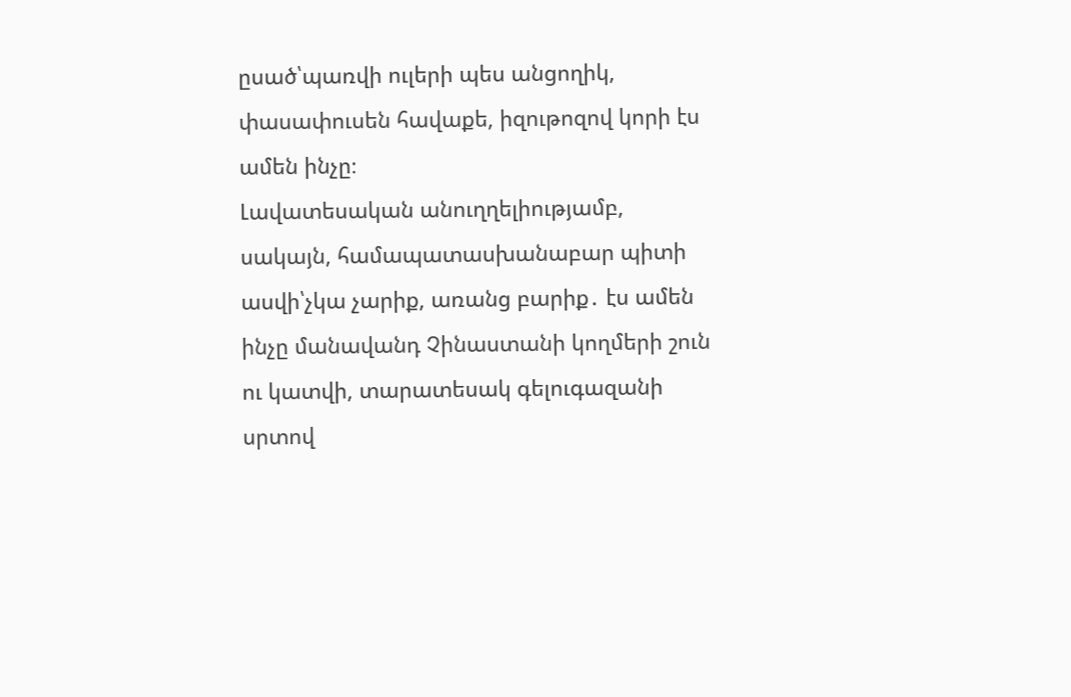ըսած՝պառվի ուլերի պես անցողիկ, փասափուսեն հավաքե, իզութոզով կորի էս ամեն ինչը։
Լավատեսական անուղղելիությամբ, սակայն, համապատասխանաբար պիտի ասվի՝չկա չարիք, առանց բարիք․ էս ամեն ինչը մանավանդ Չինաստանի կողմերի շուն ու կատվի, տարատեսակ գելուգազանի սրտով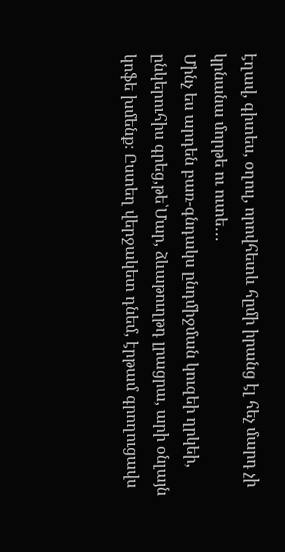էղավ, գիտես, օղուլ, որովհետև հըմի իրանց էլ հեչ մարդ չի կրնանա մորթե ու ուտե․․․
Մինչ ես արդեն բառ-գնդակս ընդմիջման կուզեի ղրկեի, ընկերուհիս գրեց,թե՝Մար, ձևաթուղթդ լրացրա, արի օնլայն կոֆե խմենք։ Ըստեղ վերջակետ դնեմ, էրթամ գրողուցավս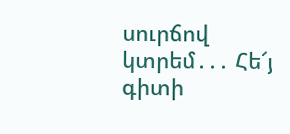սուրճով կտրեմ․․․ Հե՜յ գիտի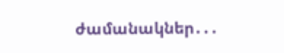ժամանակներ․․․